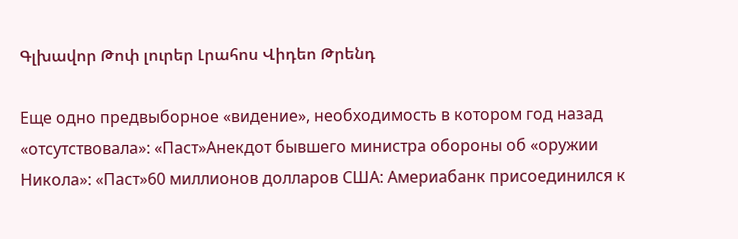Գլխավոր Թոփ լուրեր Լրահոս Վիդեո Թրենդ

Еще одно предвыборное «видение», необходимость в котором год назад «отсутствовала»: «Паст»Анекдот бывшего министра обороны об «оружии Никола»: «Паст»60 миллионов долларов США: Америабанк присоединился к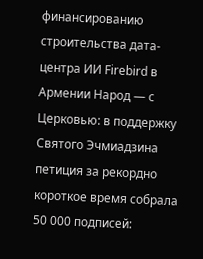финансированию строительства дата-центра ИИ Firebird в Армении Народ — с Церковью: в поддержку Святого Эчмиадзина петиция за рекордно короткое время собрала 50 000 подписей: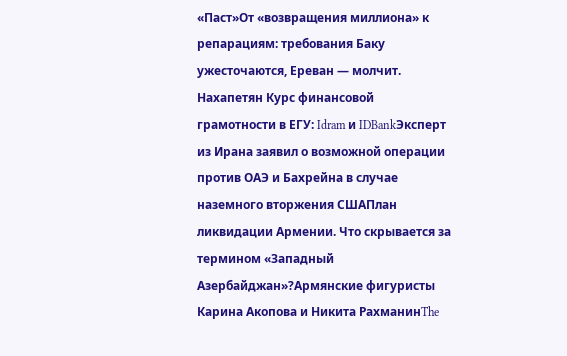«Паст»От «возвращения миллиона» к репарациям: требования Баку ужесточаются, Ереван — молчит. Нахапетян Курс финансовой грамотности в ЕГУ: Idram и IDBankЭксперт из Ирана заявил о возможной операции против ОАЭ и Бахрейна в случае наземного вторжения СШАПлан ликвидации Армении. Что скрывается за термином «Западный Азербайджан»?Армянские фигуристы Карина Акопова и Никита РахманинThe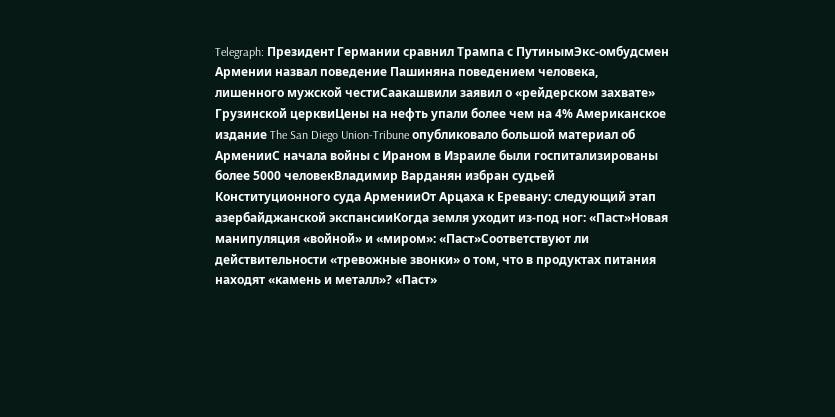Telegraph: Президент Германии сравнил Трампа с ПутинымЭкс-омбудсмен Армении назвал поведение Пашиняна поведением человека, лишенного мужской честиСаакашвили заявил о «рейдерском захвате» Грузинской церквиЦены на нефть упали более чем на 4% Американское издание The San Diego Union-Tribune опубликовало большой материал об АрменииС начала войны с Ираном в Израиле были госпитализированы более 5000 человекВладимир Варданян избран судьей Конституционного суда АрменииОт Арцаха к Еревану: следующий этап азербайджанской экспансииКогда земля уходит из-под ног: «Паст»Новая манипуляция «войной» и «миром»: «Паст»Соответствуют ли действительности «тревожные звонки» о том, что в продуктах питания находят «камень и металл»? «Паст»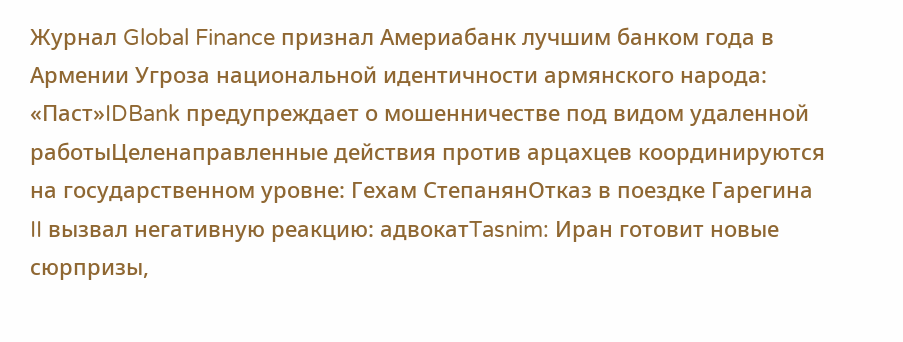Журнал Global Finance признал Америабанк лучшим банком года в Армении Угроза национальной идентичности армянского народа: «Паст»IDBank предупреждает о мошенничестве под видом удаленной работыЦеленаправленные действия против арцахцев координируются на государственном уровне: Гехам СтепанянОтказ в поездке Гарегина II вызвал негативную реакцию: адвокатTasnim: Иран готовит новые сюрпризы,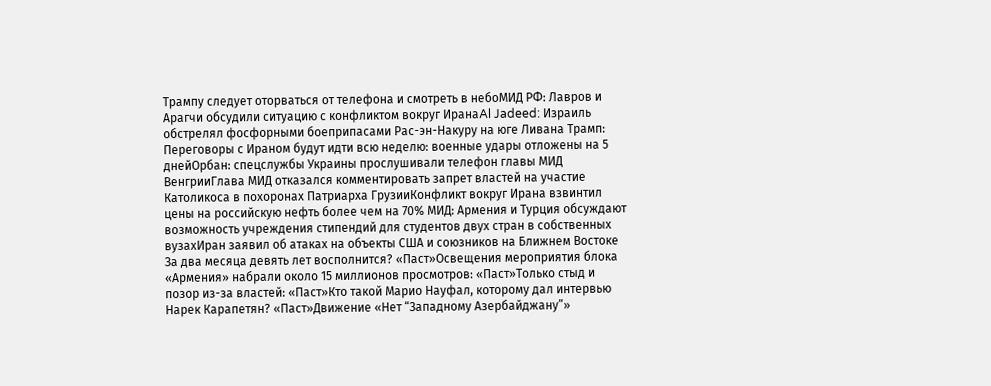Трампу следует оторваться от телефона и смотреть в небоМИД РФ: Лавров и Арагчи обсудили ситуацию с конфликтом вокруг ИранаAl Jadeed: Израиль обстрелял фосфорными боеприпасами Рас-эн-Накуру на юге Ливана Трамп: Переговоры с Ираном будут идти всю неделю: военные удары отложены на 5 днейОрбан: спецслужбы Украины прослушивали телефон главы МИД ВенгрииГлава МИД отказался комментировать запрет властей на участие Католикоса в похоронах Патриарха ГрузииКонфликт вокруг Ирана взвинтил цены на российскую нефть более чем на 70% МИД: Армения и Турция обсуждают возможность учреждения стипендий для студентов двух стран в собственных вузахИран заявил об атаках на объекты США и союзников на Ближнем Востоке За два месяца девять лет восполнится? «Паст»Освещения мероприятия блока «Армения» набрали около 15 миллионов просмотров: «Паст»Только стыд и позор из-за властей: «Паст»Кто такой Марио Науфал, которому дал интервью Нарек Карапетян? «Паст»Движение «Нет “Западному Азербайджану”»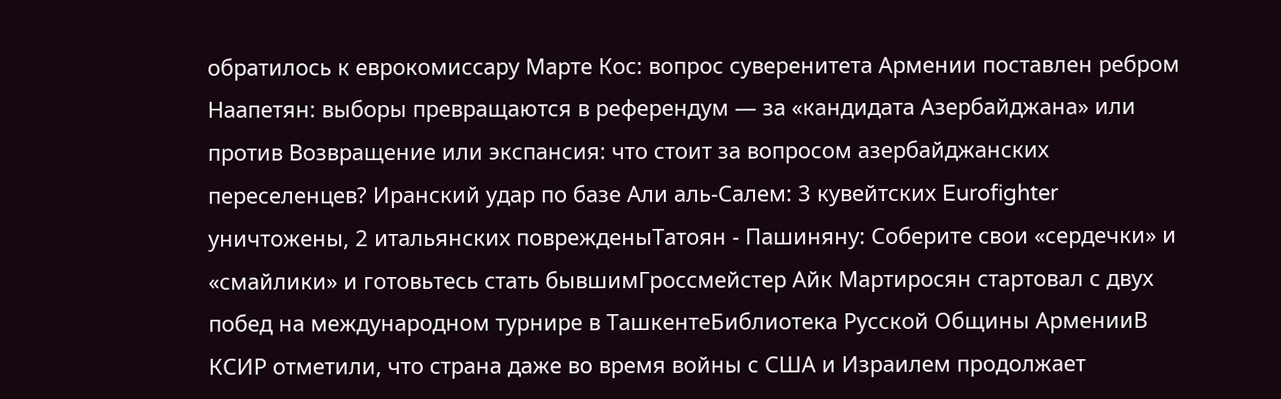обратилось к еврокомиссару Марте Кос: вопрос суверенитета Армении поставлен ребром Наапетян: выборы превращаются в референдум — за «кандидата Азербайджана» или против Возвращение или экспансия: что стоит за вопросом азербайджанских переселенцев? Иранский удар по базе Али аль‑Салем: 3 кувейтских Eurofighter уничтожены, 2 итальянских поврежденыТатоян - Пашиняну: Соберите свои «сердечки» и «смайлики» и готовьтесь стать бывшимГроссмейстер Айк Мартиросян стартовал с двух побед на международном турнире в ТашкентеБиблиотека Русской Общины АрменииВ КСИР отметили, что страна даже во время войны с США и Израилем продолжает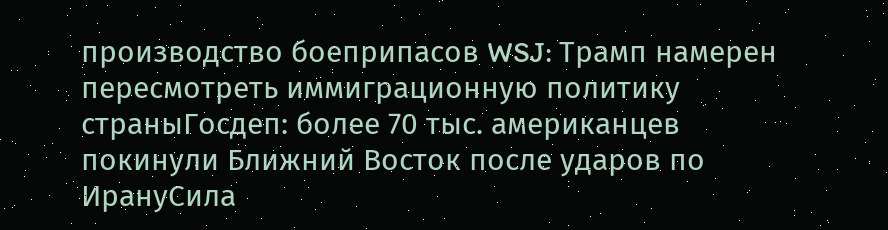производство боеприпасов WSJ: Трамп намерен пересмотреть иммиграционную политику страныГосдеп: более 70 тыс. американцев покинули Ближний Восток после ударов по ИрануСила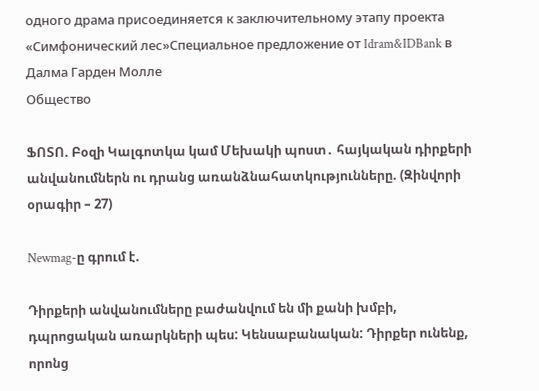одного драма присоединяется к заключительному этапу проекта «Симфонический лес»Специальное предложение от Idram&IDBank в Далма Гарден Молле
Общество

ՖՈՏՈ. Բօզի Կալգոտկա կամ Մեխակի պոստ․ հայկական դիրքերի անվանումներն ու դրանց առանձնահատկությունները. (Զինվորի օրագիր – 27)

Newmag-ը գրում է.

Դիրքերի անվանումները բաժանվում են մի քանի խմբի, դպրոցական առարկների պես: Կենսաբանական: Դիրքեր ունենք, որոնց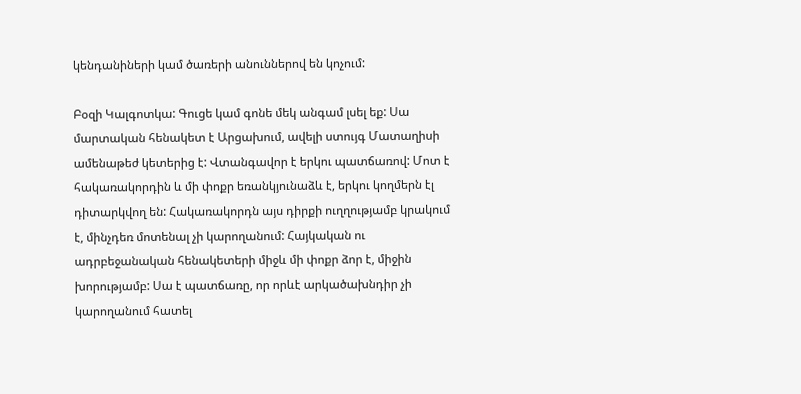կենդանիների կամ ծառերի անուններով են կոչում:

Բօզի Կալգոտկա: Գուցե կամ գոնե մեկ անգամ լսել եք: Սա մարտական հենակետ է Արցախում, ավելի ստույգ Մատաղիսի ամենաթեժ կետերից է: Վտանգավոր է երկու պատճառով: Մոտ է հակառակորդին և մի փոքր եռանկյունաձև է, երկու կողմերն էլ դիտարկվող են: Հակառակորդն այս դիրքի ուղղությամբ կրակում է, մինչդեռ մոտենալ չի կարողանում: Հայկական ու ադրբեջանական հենակետերի միջև մի փոքր ձոր է, միջին խորությամբ: Սա է պատճառը, որ որևէ արկածախնդիր չի կարողանում հատել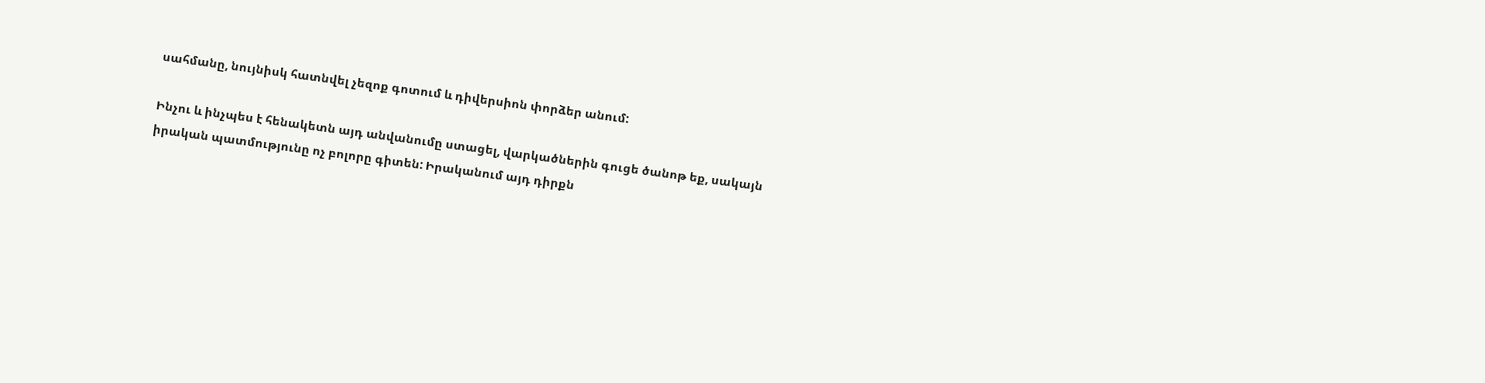սահմանը, նույնիսկ հատնվել չեզոք գոտում և դիվերսիոն փորձեր անում:

Ինչու և ինչպես է հենակետն այդ անվանումը ստացել, վարկածներին գուցե ծանոթ եք, սակայն իրական պատմությունը ոչ բոլորը գիտեն: Իրականում այդ դիրքն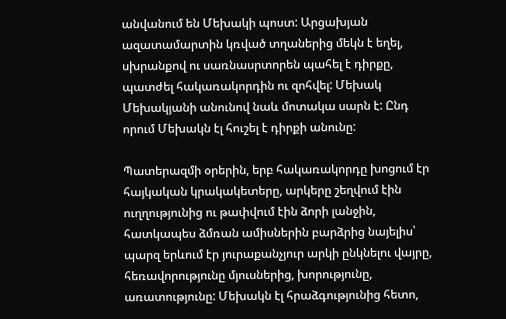անվանում են Մեխակի պոստ: Արցախյան ազատամարտին կռված տղաներից մեկն է եղել, սխրանքով ու սառնասրտորեն պահել է դիրքը, պատժել հակառակորդին ու զոհվել: Մեխակ Մեխակյանի անունով նաև մոտակա սարն է: Ընդ որում Մեխակն էլ հուշել է դիրքի անունը:

Պատերազմի օրերին, երբ հակառակորդը խոցում էր հայկական կրակակետերը, արկերը շեղվում էին ուղղությունից ու թափվում էին ձորի լանջին, հատկապես ձմռան ամիսներին բարձրից նայելիս՝ պարզ երևում էր յուրաքանչյուր արկի ընկնելու վայրը, հեռավորությունը մյուսներից, խորությունը, առատությունը: Մեխակն էլ հրաձգությունից հետո,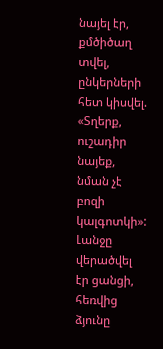նայել էր, քմծիծաղ տվել, ընկերների հետ կիսվել. «Տղերք, ուշադիր նայեք, նման չէ բոզի կալգոտկի»: Լանջը վերածվել էր ցանցի, հեռվից ձյունը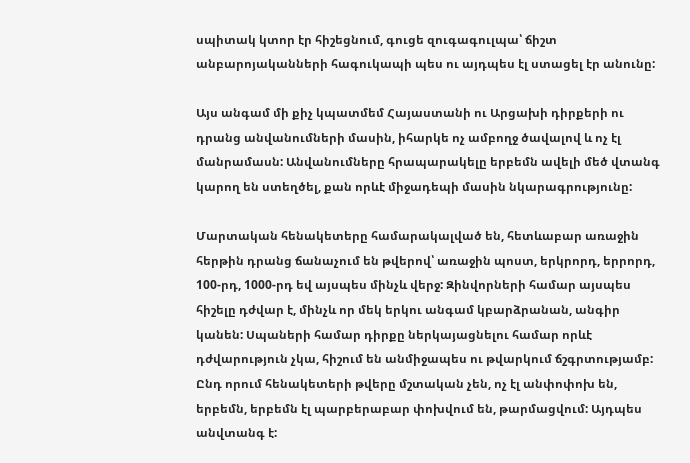սպիտակ կտոր էր հիշեցնում, գուցե զուգագուլպա՝ ճիշտ անբարոյականների հագուկապի պես ու այդպես էլ ստացել էր անունը:

Այս անգամ մի քիչ կպատմեմ Հայաստանի ու Արցախի դիրքերի ու դրանց անվանումների մասին, իհարկե ոչ ամբողջ ծավալով և ոչ էլ մանրամասն: Անվանումները հրապարակելը երբեմն ավելի մեծ վտանգ կարող են ստեղծել, քան որևէ միջադեպի մասին նկարագրությունը:

Մարտական հենակետերը համարակալված են, հետևաբար առաջին հերթին դրանց ճանաչում են թվերով՝ առաջին պոստ, երկրորդ, երրորդ, 100-րդ, 1000-րդ եվ այսպես մինչև վերջ: Զինվորների համար այսպես հիշելը դժվար է, մինչև որ մեկ երկու անգամ կբարձրանան, անգիր կանեն: Սպաների համար դիրքը ներկայացնելու համար որևէ դժվարություն չկա, հիշում են անմիջապես ու թվարկում ճշգրտությամբ: Ընդ որում հենակետերի թվերը մշտական չեն, ոչ էլ անփոփոխ են, երբեմն, երբեմն էլ պարբերաբար փոխվում են, թարմացվում: Այդպես անվտանգ է: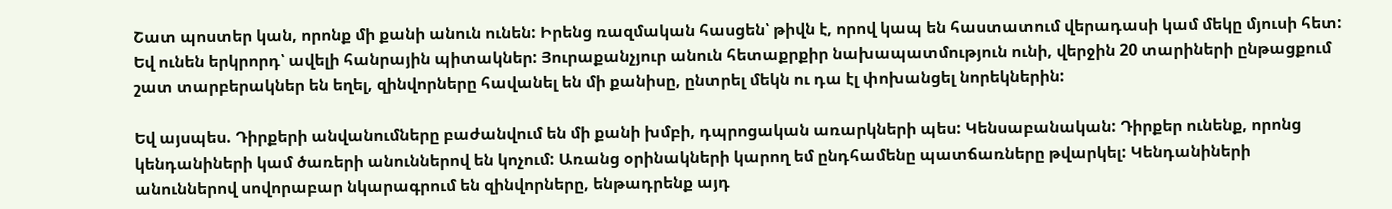Շատ պոստեր կան, որոնք մի քանի անուն ունեն: Իրենց ռազմական հասցեն՝ թիվն է, որով կապ են հաստատում վերադասի կամ մեկը մյուսի հետ: Եվ ունեն երկրորդ՝ ավելի հանրային պիտակներ: Յուրաքանչյուր անուն հետաքրքիր նախապատմություն ունի, վերջին 20 տարիների ընթացքում շատ տարբերակներ են եղել, զինվորները հավանել են մի քանիսը, ընտրել մեկն ու դա էլ փոխանցել նորեկներին:

Եվ այսպես. Դիրքերի անվանումները բաժանվում են մի քանի խմբի, դպրոցական առարկների պես: Կենսաբանական: Դիրքեր ունենք, որոնց կենդանիների կամ ծառերի անուններով են կոչում: Առանց օրինակների կարող եմ ընդհամենը պատճառները թվարկել: Կենդանիների անուններով սովորաբար նկարագրում են զինվորները, ենթադրենք այդ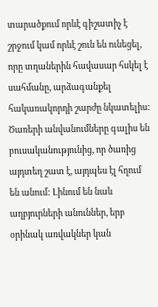տարածքում որևէ գիշատիչ է շրջում կամ որևէ շուն են ունեցել, որը տղաներին հավասար հսկել է սահմանը, արձագանքել հակառակորդի շարժը նկատելիս: Ծառերի անվանումները գալիս են բուսականությունից, որ ծառից այդտեղ շատ է, այդպես էլ հղում են անում: Լինում են նաև աղբյուրների անուններ, երբ օրինակ առվակներ կան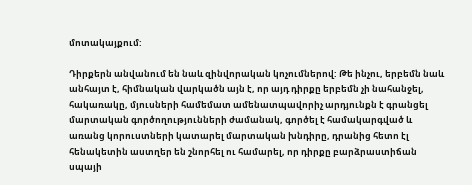մոտակայքում:

Դիրքերն անվանում են նաև զինվորական կոչումներով: Թե ինչու, երբեմն նաև անհայտ է, հիմնական վարկածն այն է, որ այդ դիրքը երբեմն չի նահանջել, հակառակը, մյուսների համեմատ ամենատպավորիչ արդյունքն է գրանցել մարտական գործողությունների ժամանակ, գործել է համակարգված և առանց կորուստների կատարել մարտական խնդիրը, դրանից հետո էլ հենակետին աստղեր են շնորհել ու համարել, որ դիրքը բարձրաստիճան սպայի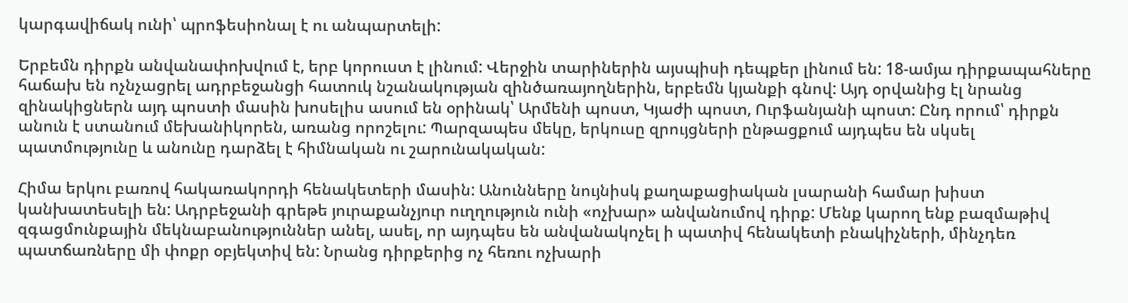կարգավիճակ ունի՝ պրոֆեսիոնալ է ու անպարտելի:

Երբեմն դիրքն անվանափոխվում է, երբ կորուստ է լինում: Վերջին տարիներին այսպիսի դեպքեր լինում են: 18-ամյա դիրքապահները հաճախ են ոչնչացրել ադրբեջանցի հատուկ նշանակության զինծառայողներին, երբեմն կյանքի գնով: Այդ օրվանից էլ նրանց զինակիցներն այդ պոստի մասին խոսելիս ասում են օրինակ՝ Արմենի պոստ, Կյաժի պոստ, Ուրֆանյանի պոստ: Ընդ որում՝ դիրքն անուն է ստանում մեխանիկորեն, առանց որոշելու: Պարզապես մեկը, երկուսը զրույցների ընթացքում այդպես են սկսել պատմությունը և անունը դարձել է հիմնական ու շարունակական:

Հիմա երկու բառով հակառակորդի հենակետերի մասին: Անունները նույնիսկ քաղաքացիական լսարանի համար խիստ կանխատեսելի են: Ադրբեջանի գրեթե յուրաքանչյուր ուղղություն ունի «ոչխար» անվանումով դիրք: Մենք կարող ենք բազմաթիվ զգացմունքային մեկնաբանություններ անել, ասել, որ այդպես են անվանակոչել ի պատիվ հենակետի բնակիչների, մինչդեռ պատճառները մի փոքր օբյեկտիվ են: Նրանց դիրքերից ոչ հեռու ոչխարի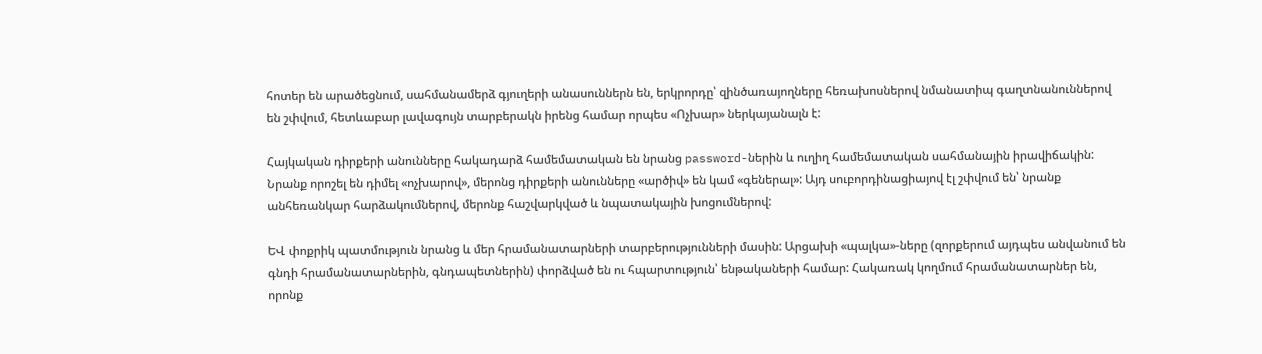հոտեր են արածեցնում, սահմանամերձ գյուղերի անասուններն են, երկրորդը՝ զինծառայողները հեռախոսներով նմանատիպ գաղտնանուններով են շփվում, հետևաբար լավագույն տարբերակն իրենց համար որպես «Ոչխար» ներկայանալն է:

Հայկական դիրքերի անունները հակադարձ համեմատական են նրանց password-ներին և ուղիղ համեմատական սահմանային իրավիճակին: Նրանք որոշել են դիմել «ոչխարով», մերոնց դիրքերի անունները «արծիվ» են կամ «գեներալ»: Այդ սուբորդինացիայով էլ շփվում են՝ նրանք անհեռանկար հարձակումներով, մերոնք հաշվարկված և նպատակային խոցումներով:

ԵՎ փոքրիկ պատմություն նրանց և մեր հրամանատարների տարբերությունների մասին: Արցախի «պալկա»-ները (զորքերում այդպես անվանում են գնդի հրամանատարներին, գնդապետներին) փորձված են ու հպարտություն՝ ենթակաների համար: Հակառակ կողմում հրամանատարներ են, որոնք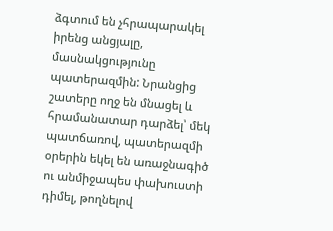ձգտում են չհրապարակել իրենց անցյալը, մասնակցությունը պատերազմին: Նրանցից շատերը ողջ են մնացել և հրամանատար դարձել՝ մեկ պատճառով, պատերազմի օրերին եկել են առաջնագիծ ու անմիջապես փախուստի դիմել, թողնելով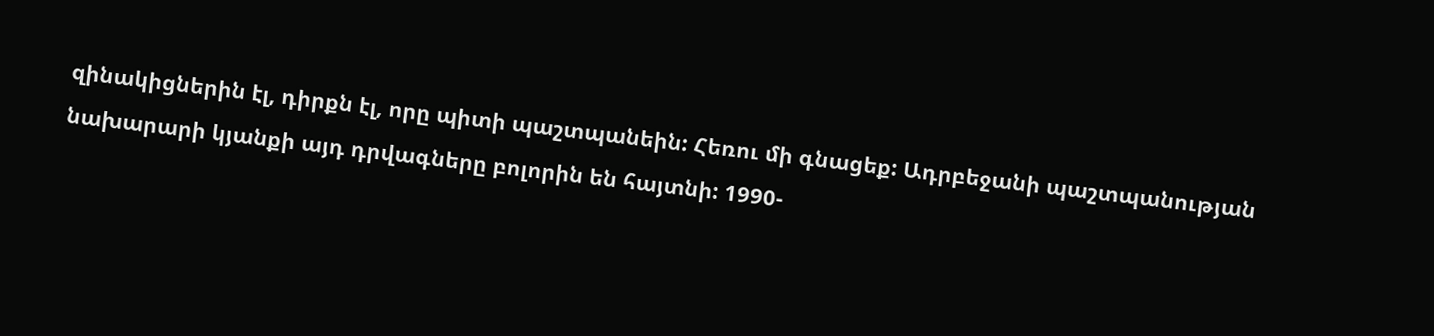զինակիցներին էլ, դիրքն էլ, որը պիտի պաշտպանեին: Հեռու մի գնացեք: Ադրբեջանի պաշտպանության նախարարի կյանքի այդ դրվագները բոլորին են հայտնի: 1990-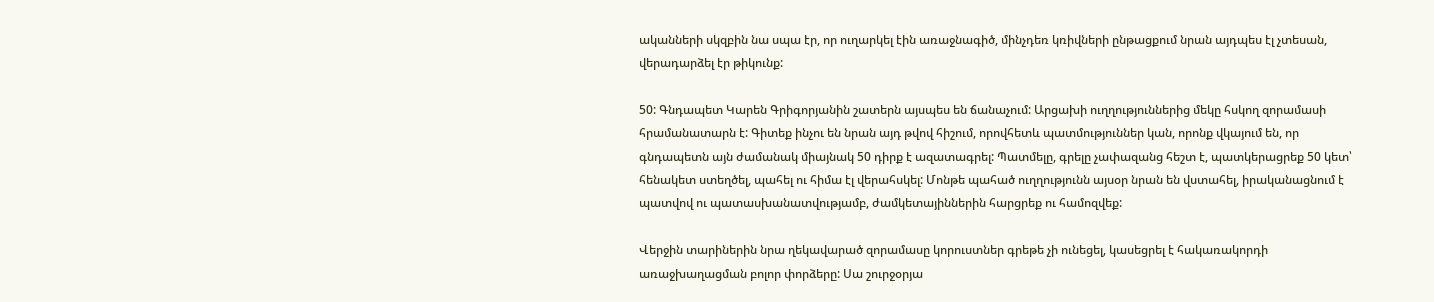ականների սկզբին նա սպա էր, որ ուղարկել էին առաջնագիծ, մինչդեռ կռիվների ընթացքում նրան այդպես էլ չտեսան, վերադարձել էր թիկունք:

50: Գնդապետ Կարեն Գրիգորյանին շատերն այսպես են ճանաչում: Արցախի ուղղություններից մեկը հսկող զորամասի հրամանատարն է: Գիտեք ինչու են նրան այդ թվով հիշում, որովհետև պատմություններ կան, որոնք վկայում են, որ գնդապետն այն ժամանակ միայնակ 50 դիրք է ազատագրել: Պատմելը, գրելը չափազանց հեշտ է, պատկերացրեք 50 կետ՝ հենակետ ստեղծել, պահել ու հիմա էլ վերահսկել: Մոնթե պահած ուղղությունն այսօր նրան են վստահել, իրականացնում է պատվով ու պատասխանատվությամբ, ժամկետայիններին հարցրեք ու համոզվեք:

Վերջին տարիներին նրա ղեկավարած զորամասը կորուստներ գրեթե չի ունեցել, կասեցրել է հակառակորդի առաջխաղացման բոլոր փորձերը: Սա շուրջօրյա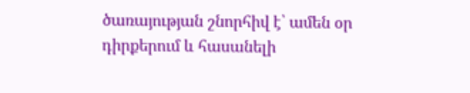ծառայության շնորհիվ է՝ ամեն օր դիրքերում և հասանելի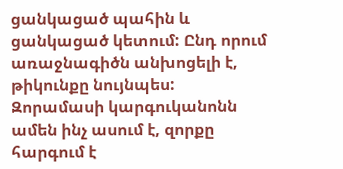ցանկացած պահին և ցանկացած կետում: Ընդ որում առաջնագիծն անխոցելի է, թիկունքը նույնպես: Զորամասի կարգուկանոնն ամեն ինչ ասում է, զորքը հարգում է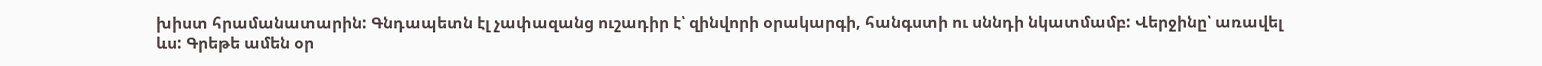խիստ հրամանատարին: Գնդապետն էլ չափազանց ուշադիր է՝ զինվորի օրակարգի, հանգստի ու սննդի նկատմամբ: Վերջինը՝ առավել ևս: Գրեթե ամեն օր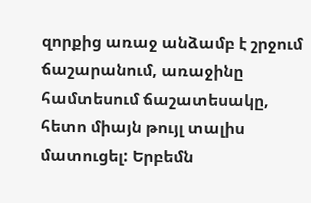զորքից առաջ անձամբ է շրջում ճաշարանում, առաջինը համտեսում ճաշատեսակը, հետո միայն թույլ տալիս մատուցել: Երբեմն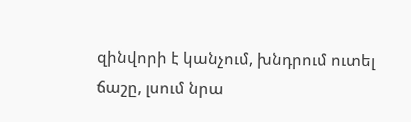զինվորի է կանչում, խնդրում ուտել ճաշը, լսում նրա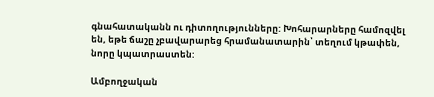գնահատականն ու դիտողությունները: Խոհարարները համոզվել են, եթե ճաշը չբավարարեց հրամանատարին՝ տեղում կթափեն, նորը կպատրաստեն:

Ամբողջական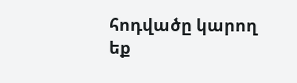հոդվածը կարող եք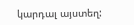կարդալ այստեղ: